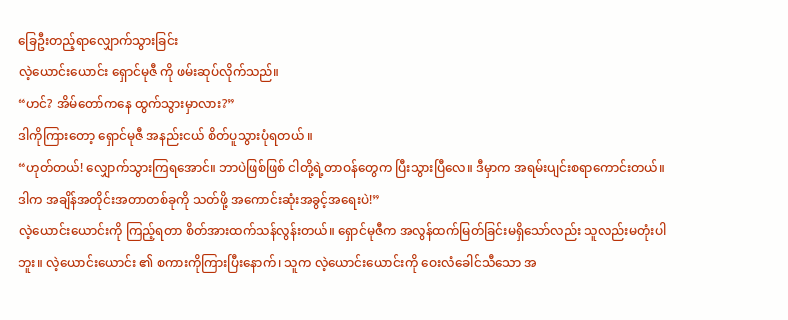ခြေဦးတည့်ရာလျှောက်သွားခြင်း
လဲ့ယောင်းယောင်း ရှောင်မုဇီ ကို ဖမ်းဆုပ်လိုက်သည်။
“ဟင်? အိမ်တော်ကနေ ထွက်သွားမှာလား?”
ဒါကိုကြားတော့ ရှောင်မုဇီ အနည်းငယ် စိတ်ပူသွားပုံရတယ် ။
“ဟုတ်တယ်! လျှောက်သွားကြရအောင်။ ဘာပဲဖြစ်ဖြစ် ငါတို့ရဲ့တာဝန်တွေက ပြီးသွားပြီလေ။ ဒီမှာက အရမ်းပျင်းစရာကောင်းတယ်။ ဒါက အချိန်အတိုင်းအတာတစ်ခုကို သတ်ဖို့ အကောင်းဆုံးအခွင့်အရေးပဲ!”
လဲ့ယောင်းယောင်းကို ကြည့်ရတာ စိတ်အားထက်သန်လွန်းတယ်။ ရှောင်မုဇီက အလွန်ထက်မြတ်ခြင်းမရှိသော်လည်း သူလည်းမတုံးပါဘူး။ လဲ့ယောင်းယောင်း ၏ စကားကိုကြားပြီးနောက်၊ သူက လဲ့ယောင်းယောင်းကို ဝေးလံခေါင်သီသော အ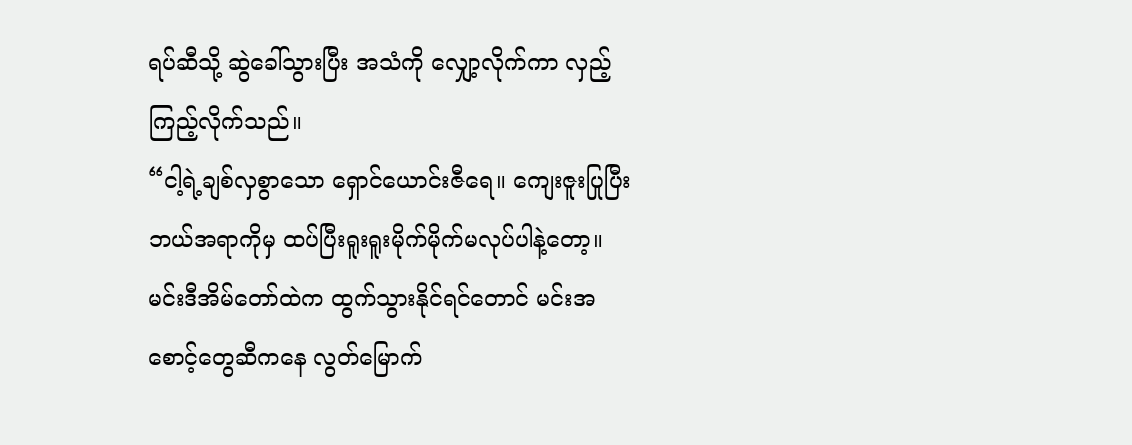ရပ်ဆီသို့ ဆွဲခေါ်သွားပြီး အသံကို လျှော့လိုက်ကာ လှည့်ကြည့်လိုက်သည်။
“ငါ့ရဲ့ချစ်လှစွာသော ရှောင်ယောင်းဇီရေ။ ကျေးဇူးပြုပြီး ဘယ်အရာကိုမှ ထပ်ပြီးရူးရူးမိုက်မိုက်မလုပ်ပါနဲ့တော့။ မင်းဒီအိမ်တော်ထဲက ထွက်သွားနိုင်ရင်တောင် မင်းအစောင့်တွေဆီကနေ လွတ်မြောက်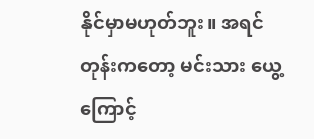နိုင်မှာမဟုတ်ဘူး။ အရင်တုန်းကတော့ မင်းသား ယွေ့ ကြောင့်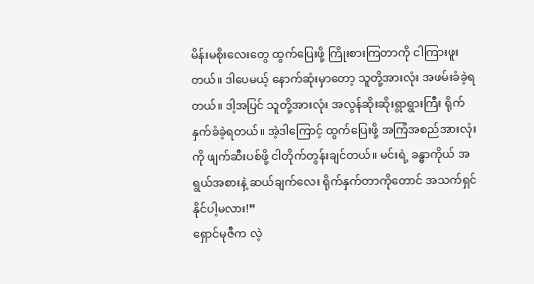မိန်းမစိုးလေးတွေ ထွက်ပြေးဖို့ ကြိုးစားကြတာကို ငါကြားဖူးတယ်။ ဒါပေမယ့် နောက်ဆုံးမှာတော့ သူတို့အားလုံး အဖမ်းခံခဲ့ရတယ်။ ဒါ့အပြင် သူတို့အားလုံး အလွန်ဆိုးဆိုးရွာရွားကြီး ရိုက်နှက်ခံခဲ့ရတယ်။ အဲ့ဒါကြောင့် ထွက်ပြေးဖို့ အကြံအစည်အားလုံးကို ဖျက်ဆီးပစ်ဖို့ ငါတိုက်တွန်းချင်တယ်။ မင်းရဲ့ ခန္ဓာကိုယ် အရွယ်အစားနဲ့ ဆယ်ချက်လေး ရိုက်နှက်တာကိုတောင် အသက်ရှင်နိုင်ပါ့မလား!”
ရှောင်မုဇီက လဲ့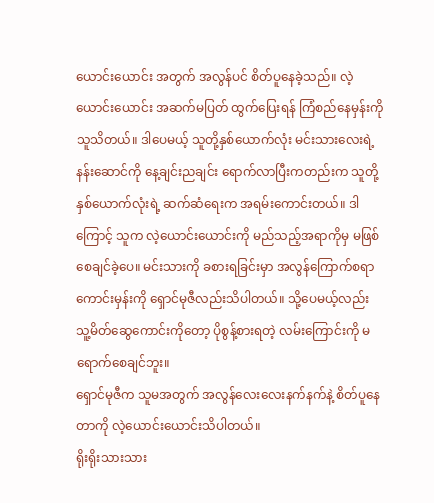ယောင်းယောင်း အတွက် အလွန်ပင် စိတ်ပူနေခဲ့သည်။ လဲ့ယောင်းယောင်း အဆက်မပြတ် ထွက်ပြေးရန် ကြံစည်နေမှန်းကို သူသိတယ်။ ဒါပေမယ့် သူတို့နှစ်ယောက်လုံး မင်းသားလေးရဲ့ နန်းဆောင်ကို နေ့ချင်းညချင်း ရောက်လာပြီးကတည်းက သူတို့နှစ်ယောက်လုံးရဲ့ ဆက်ဆံရေးက အရမ်းကောင်းတယ်။ ဒါကြောင့် သူက လဲ့ယောင်းယောင်းကို မည်သည့်အရာကိုမှ မဖြစ်စေချင်ခဲ့ပေ။ မင်းသားကို ခစားရခြင်းမှာ အလွန်ကြောက်စရာကောင်းမှန်းကို ရှောင်မုဇီလည်းသိပါတယ်။ သို့ပေမယ့်လည်း သူ့မိတ်ဆွေကောင်းကိုတော့ ပိုစွန့်စားရတဲ့ လမ်းကြောင်းကို မရောက်စေချင်ဘူး။
ရှောင်မုဇီက သူမအတွက် အလွန်လေးလေးနက်နက်နဲ့ စိတ်ပူနေတာကို လဲ့ယောင်းယောင်းသိပါတယ်။
ရိုးရိုးသားသား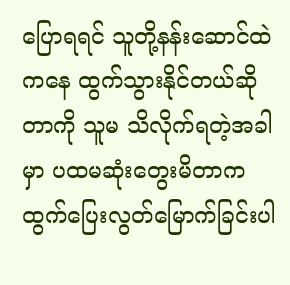ပြောရရင် သူတို့နန်းဆောင်ထဲကနေ ထွက်သွားနိုင်တယ်ဆိုတာကို သူမ သိလိုက်ရတဲ့အခါမှာ ပထမဆုံးတွေးမိတာက ထွက်ပြေးလွတ်မြောက်ခြင်းပါ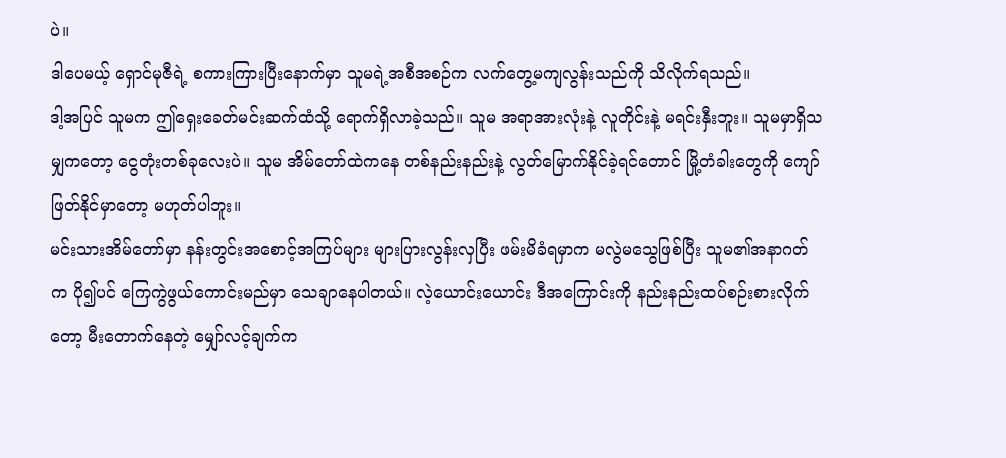ပဲ။
ဒါပေမယ့် ရှောင်မုဇီရဲ့ စကားကြားပြီးနောက်မှာ သူမရဲ့အစီအစဉ်က လက်တွေ့မကျလွန်းသည်ကို သိလိုက်ရသည်။
ဒါ့အပြင် သူမက ဤရှေးခေတ်မင်းဆက်ထံသို့ ရောက်ရှိလာခဲ့သည်။ သူမ အရာအားလုံးနဲ့ လူတိုင်းနဲ့ မရင်းနှီးဘူး။ သူမမှာရှိသမျှကတော့ ငွေတုံးတစ်ခုလေးပဲ။ သူမ အိမ်တော်ထဲကနေ တစ်နည်းနည်းနဲ့ လွတ်မြောက်နိုင်ခဲ့ရင်တောင် မြို့တံခါးတွေကို ကျော်ဖြတ်နိုင်မှာတော့ မဟုတ်ပါဘူး။
မင်းသားအိမ်တော်မှာ နန်းတွင်းအစောင့်အကြပ်များ များပြားလွန်းလှပြီး ဖမ်းမိခံရမှာက မလွဲမသွေဖြစ်ပြီး သူမ၏အနာဂတ်က ပို၍ပင် ကြေကွဲဖွယ်ကောင်းမည်မှာ သေချာနေပါတယ်။ လဲ့ယောင်းယောင်း ဒီအကြောင်းကို နည်းနည်းထပ်စဉ်းစားလိုက်တော့ မီးတောက်နေတဲ့ မျှော်လင့်ချက်က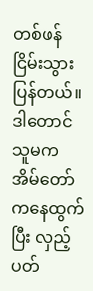တစ်ဖန် ငြိမ်းသွားပြန်တယ်။
ဒါတောင် သူမက အိမ်တော်ကနေထွက်ပြီး လှည့်ပတ်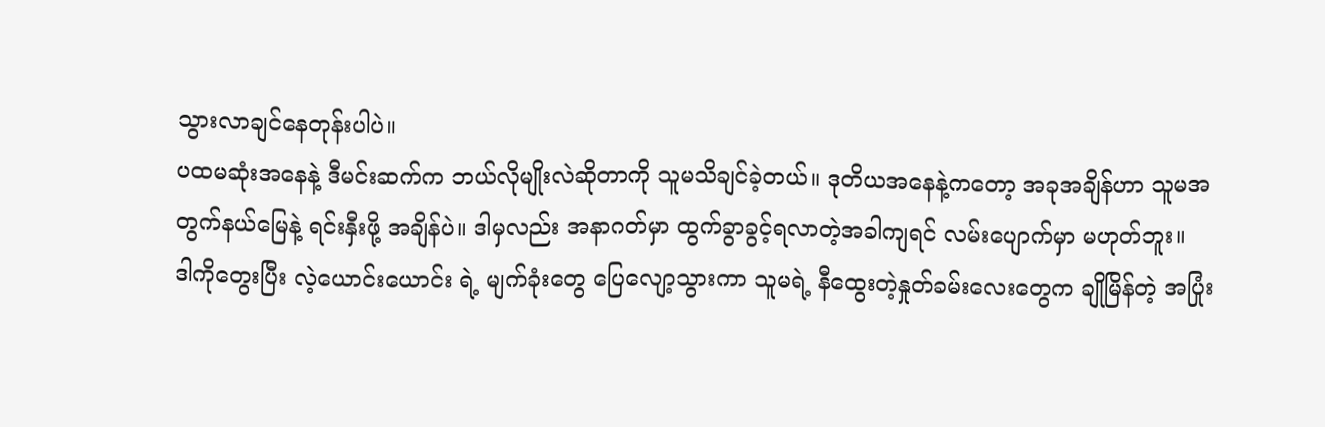သွားလာချင်နေတုန်းပါပဲ။
ပထမဆုံးအနေနဲ့ ဒီမင်းဆက်က ဘယ်လိုမျိုးလဲဆိုတာကို သူမသိချင်ခဲ့တယ်။ ဒုတိယအနေနဲ့ကတော့ အခုအချိန်ဟာ သူမအတွက်နယ်မြေနဲ့ ရင်းနှီးဖို့ အချိန်ပဲ။ ဒါမှလည်း အနာဂတ်မှာ ထွက်ခွာခွင့်ရလာတဲ့အခါကျရင် လမ်းပျောက်မှာ မဟုတ်ဘူး။
ဒါကိုတွေးပြီး လဲ့ယောင်းယောင်း ရဲ့ မျက်ခုံးတွေ ပြေလျော့သွားကာ သူမရဲ့ နီထွေးတဲ့နှုတ်ခမ်းလေးတွေက ချိုမြိန်တဲ့ အပြုံး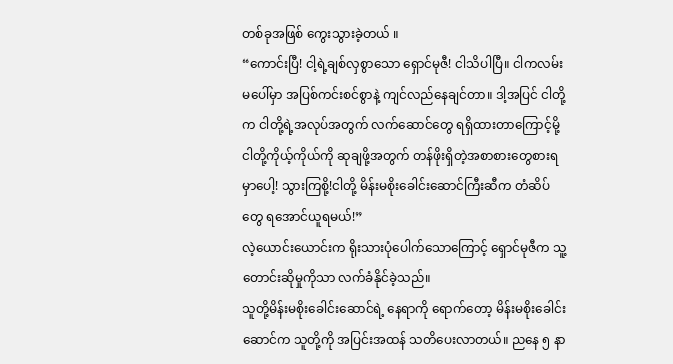တစ်ခုအဖြစ် ကွေးသွားခဲ့တယ် ။
“ကောင်းပြီ! ငါ့ရဲ့ချစ်လှစွာသော ရှောင်မုဇီ! ငါသိပါပြီ။ ငါကလမ်းမပေါ်မှာ အပြစ်ကင်းစင်စွာနဲ့ ကျင်လည်နေချင်တာ။ ဒါ့အပြင် ငါတို့က ငါတို့ရဲ့အလုပ်အတွက် လက်ဆောင်တွေ ရရှိထားတာကြောင့်မို့ ငါတို့ကိုယ့်ကိုယ်ကို ဆုချဖို့အတွက် တန်ဖိုးရှိတဲ့အစာစားတွေစားရမှာပေါ့! သွားကြစို့!ငါတို့ မိန်းမစိုးခေါင်းဆောင်ကြီးဆီက တံဆိပ်တွေ ရအောင်ယူရမယ်!”
လဲ့ယောင်းယောင်းက ရိုးသားပုံပေါက်သောကြောင့် ရှောင်မုဇီက သူ့တောင်းဆိုမှုကိုသာ လက်ခံနိုင်ခဲ့သည်။
သူတို့မိန်းမစိုးခေါင်းဆောင်ရဲ့ နေရာကို ရောက်တော့ မိန်းမစိုးခေါင်းဆောင်က သူတို့ကို အပြင်းအထန် သတိပေးလာတယ်။ ညနေ ၅ နာ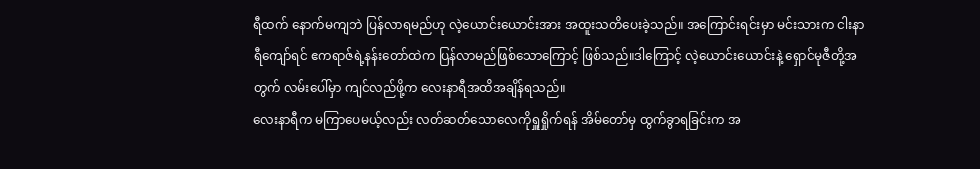ရီထက် နောက်မကျဘဲ ပြန်လာရမည်ဟု လဲ့ယောင်းယောင်းအား အထူးသတိပေးခဲ့သည်။ အကြောင်းရင်းမှာ မင်းသားက ငါးနာရီကျော်ရင် ဧကရာဇ်ရဲ့နန်းတော်ထဲက ပြန်လာမည်ဖြစ်သောကြောင့် ဖြစ်သည်။ဒါကြောင့် လဲ့ယောင်းယောင်းနဲ့ ရှောင်မုဇီတို့အတွက် လမ်းပေါ်မှာ ကျင်လည်ဖို့က လေးနာရီအထိအချိန်ရသည်။
လေးနာရီက မကြာပေမယ့်လည်း လတ်ဆတ်သောလေကိုရှူရှိုက်ရန် အိမ်တော်မှ ထွက်ခွာရခြင်းက အ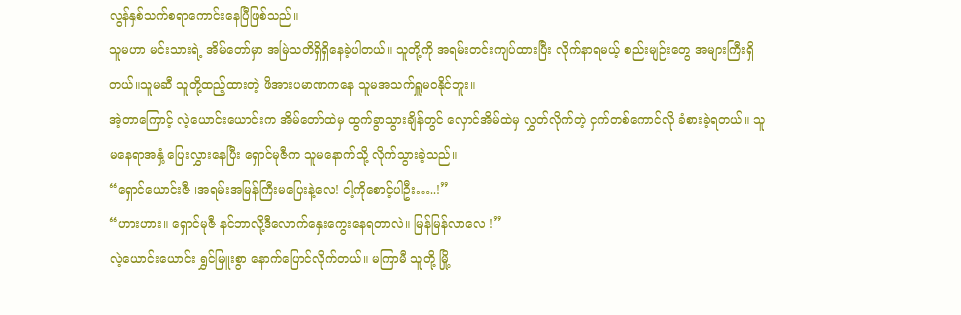လွန်နှစ်သက်စရာကောင်းနေပြီဖြစ်သည်။
သူမဟာ မင်းသားရဲ့ အိမ်တော်မှာ အမြဲသတိရှိရှိနေခဲ့ပါတယ်။ သူတို့ကို အရမ်းတင်းကျပ်ထားပြီး လိုက်နာရမယ့် စည်းမျဉ်းတွေ အများကြီးရှိတယ်။သူမဆီ သူတို့ထည့်ထားတဲ့ ဖိအားပမာဏကနေ သူမအသက်ရှူမဝနိုင်ဘူး။
အဲ့တာကြောင့် လဲ့ယောင်းယောင်းက အိမ်တော်ထဲမှ ထွက်ခွာသွားချိန်တွင် လှောင်အိမ်ထဲမှ လွှတ်လိုက်တဲ့ ငှက်တစ်ကောင်လို ခံစားခဲ့ရတယ်။ သူမနေရာအနှံ့ ပြေးလွှားနေပြီး ရှောင်မုဇီက သူမနောက်သို့ လိုက်သွားခဲ့သည်။
“ရှောင်ယောင်းဇီ ၊အရမ်းအမြန်ကြီးမပြေးနဲ့လေ! ငါ့ကိုစောင့်ပါဦး…..!”
“ဟားဟား။ ရှောင်မုဇီ နင်ဘာလို့ဒီလောက်နှေးကွေးနေရတာလဲ။ မြန်မြန်လာလေ !”
လဲ့ယောင်းယောင်း ရွှင်မြူးစွာ နောက်ပြောင်လိုက်တယ်။ မကြာမီ သူတို့ မြို့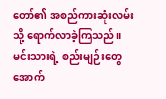တော်၏ အစည်ကားဆုံးလမ်းသို့ ရောက်လာခဲ့ကြသည်။
မင်းသားရဲ့ စည်းမျဉ်းတွေအောက်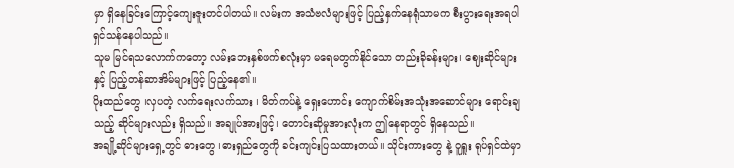မှာ ရှိနေခြင်းကြောင့်ကျေးဇူးတင်ပါတယ်။ လမ်းက အသံဗလံများဖြင့် ပြည့်နှက်နေရုံသာမက စီးပွားရေးအရပါ ရှင်သန်နေပါသည်။
သူမ မြင်ရသလောက်ကတော့ လမ်းဘေးနှစ်ဖက်စလုံးမှာ မရေမတွက်နိုင်သော တည်းခိုခန်းများ၊ ဈေးဆိုင်များနှင့် ပြည့်တန်ဆာအိမ်များဖြင့် ပြည့်နေ၏။
ပိုးထည်တွေ ၊လှပတဲ့ လက်ရေးလက်သား ၊ မိတ်ကပ်နဲ့ ရှေးဟောင်း ကျောက်စိမ်းအသုံးအဆောင်များ ရောင်းချသည့် ဆိုင်များလည်း ရှိသည်။ အချုပ်အားဖြင့်၊ တောင်းဆိုမှုအားလုံးက ဤနေရာတွင် ရှိနေသည်။
အချို့ဆိုင်များရှေ့တွင် ဓားတွေ ၊ဓားရှည်တွေကို ခင်းကျင်းပြသထားတယ်။ သိုင်းကားတွေ နဲ့ ဝူရှူး ရုပ်ရှင်ထဲမှာ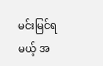မင်းမြင်ရမယ့် အ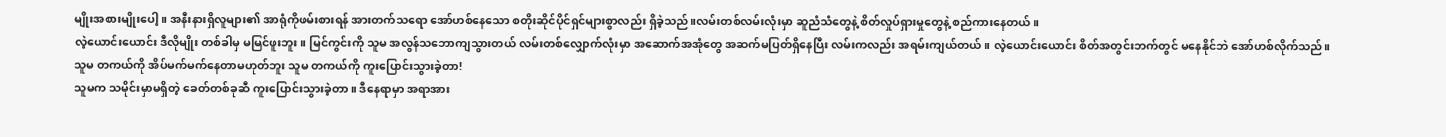မျိုးအစားမျိုးပေါ့။ အနီးနားရှိလူများ၏ အာရုံကိုဖမ်းစားရန် အားတက်သရော အော်ဟစ်နေသော စတိုးဆိုင်ပိုင်ရှင်များစွာလည်း ရှိခဲ့သည်။လမ်းတစ်လမ်းလုံးမှာ ဆူညံသံတွေနဲ့ စိတ်လှုပ်ရှားမှုတွေနဲ့ စည်ကားနေတယ်။
လဲ့ယောင်းယောင်း ဒီလိုမျိုး တစ်ခါမှ မမြင်ဖူးဘူး။ မြင်ကွင်းကို သူမ အလွန်သဘောကျသွားတယ် လမ်းတစ်လျှောက်လုံးမှာ အဆောက်အအုံတွေ အဆက်မပြတ်ရှိနေပြီး လမ်းကလည်း အရမ်းကျယ်တယ်။ လဲ့ယောင်းယောင်း စိတ်အတွင်းဘက်တွင် မနေနိုင်ဘဲ အော်ဟစ်လိုက်သည်။
သူမ တကယ်ကို အိပ်မက်မက်နေတာမဟုတ်ဘူး သူမ တကယ်ကို ကူးပြောင်းသွားခဲ့တာ!
သူမက သမိုင်းမှာမရှိတဲ့ ခေတ်တစ်ခုဆီ ကူးပြောင်းသွားခဲ့တာ။ ဒီနေရာမှာ အရာအား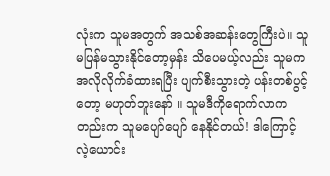လုံးက သူမအတွက် အသစ်အဆန်းတွေကြီးပဲ။ သူမပြန်မသွားနိုင်တော့မှန်း သိပေမယ့်လည်း သူမက အလိုလိုက်ခံထားရပြီး ပျက်စီးသွားတဲ့ ပန်းတစ်ပွင့်တော့ မဟုတ်ဘူးနော် ။ သူမဒီကိုရောက်လာကတည်းက သူမပျော်ပျော် နေနိုင်တယ်! ဒါကြောင့် လဲ့ယောင်း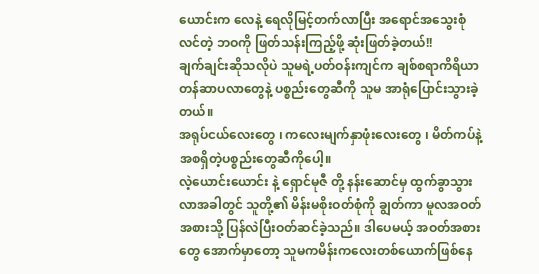ယောင်းက လေနဲ့ ရေလိုမြင့်တက်လာပြီး အရောင်အသွေးစုံလင်တဲ့ ဘဝကို ဖြတ်သန်းကြည့်ဖို့ ဆုံးဖြတ်ခဲ့တယ်!!
ချက်ချင်းဆိုသလိုပဲ သူမရဲ့ပတ်ဝန်းကျင်က ချစ်စရာကိရိယာတန်ဆာပလာတွေနဲ့ ပစ္စည်းတွေဆီကို သူမ အာရုံပြောင်းသွားခဲ့တယ်။
အရုပ်ငယ်လေးတွေ ၊ ကလေးမျက်နှာဖုံးလေးတွေ ၊ မိတ်ကပ်နဲ့ အစရှိတဲ့ပစ္စည်းတွေဆီကိုပေါ့။
လဲ့ယောင်းယောင်း နဲ့ ရှောင်မုဇီ တို့ နန်းဆောင်မှ ထွက်ခွာသွားလာအခါတွင် သူတို့၏ မိန်းမစိုးဝတ်စုံကို ချွတ်ကာ မူလအဝတ်အစားသို့ ပြန်လဲပြီးဝတ်ဆင်ခဲ့သည်။ ဒါပေမယ့် အဝတ်အစားတွေ အောက်မှာတော့ သူမကမိန်းကလေးတစ်ယောက်ဖြစ်နေ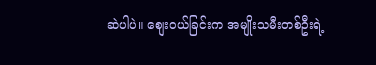ဆဲပါပဲ။ စျေးဝယ်ခြင်းက အမျိုးသမီးတစ်ဦးရဲ့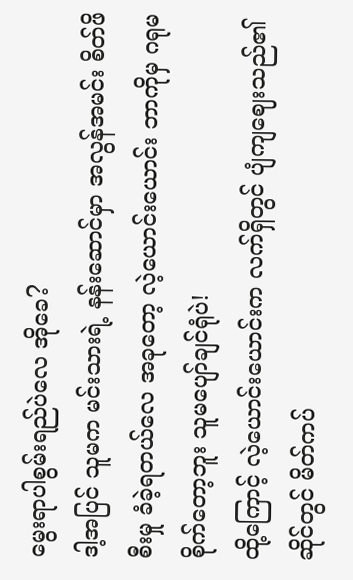မွေးရာပါစွမ်းရည်ပဲလေ အိုခေ?
ဒါ့အပြင် သူမက မင်းသားရဲ့ နန်းဆောင်မှာ အလွန်အမင်း စိတ်ဖိစီးမှု ခံခဲ့ရတယ်လေ အခုတော့ လဲ့ယောင်းယောင်း ဘာကိုမှ ဂရုမစိုက်တော့ဘူး သူမပျော်ချင်ရုံပဲ!
ထို့ကြောင့် လဲ့ယောင်းယောင်းက လက်ရှိတွင် ပျံကျဈေးသည်၏ ဆိုင်တွင် မိတ်ကပ်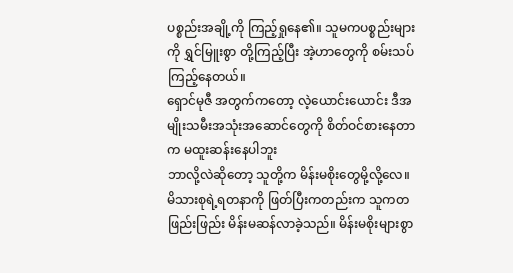ပစ္စည်းအချို့ကို ကြည့်ရှုနေ၏။ သူမကပစ္စည်းများကို ရွှင်မြူးစွာ တို့ကြည့်ပြီး အဲ့ဟာတွေကို စမ်းသပ်ကြည့်နေတယ်။
ရှောင်မုဇီ အတွက်ကတော့ လဲ့ယောင်းယောင်း ဒီအမျိုးသမီးအသုံးအဆောင်တွေကို စိတ်ဝင်စားနေတာက မထူးဆန်းနေပါဘူး
ဘာလို့လဲဆိုတော့ သူတို့က မိန်းမစိုးတွေမို့လို့လေ။ မိသားစုရဲ့ရတနာကို ဖြတ်ပြီးကတည်းက သူကတဖြည်းဖြည်း မိန်းမဆန်လာခဲ့သည်။ မိန်းမစိုးများစွာ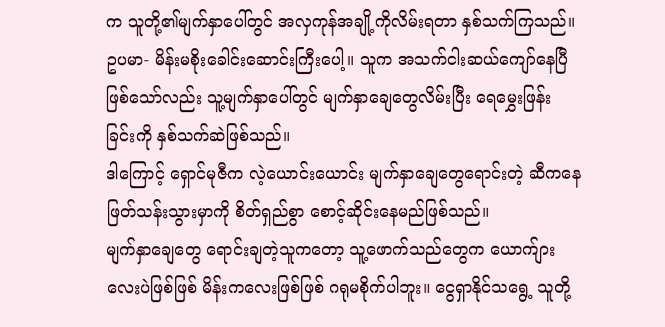က သူတို့၏မျက်နှာပေါ်တွင် အလှကုန်အချို့ကိုလိမ်းရတာ နှစ်သက်ကြသည်။
ဥပမာ- မိန်းမစိုးခေါင်းဆောင်းကြီးပေါ့။ သူက အသက်ငါးဆယ်ကျော်နေပြီဖြစ်သော်လည်း သူ့မျက်နှာပေါ်တွင် မျက်နှာချေတွေလိမ်းပြီး ရေမွှေးဖြန်းခြင်းကို နှစ်သက်ဆဲဖြစ်သည်။
ဒါကြောင့် ရှောင်မုဇီက လဲ့ယောင်းယောင်း မျက်နှာချေတွေရောင်းတဲ့ ဆီကနေဖြတ်သန်းသွားမှာကို စိတ်ရှည်စွာ စောင့်ဆိုင်းနေမည်ဖြစ်သည်။
မျက်နှာချေတွေ ရောင်းချတဲ့သူကတော့ သူ့ဖောက်သည်တွေက ယောက်ျားလေးပဲဖြစ်ဖြစ် မိန်းကလေးဖြစ်ဖြစ် ဂရုမစိုက်ပါဘူး။ ငွေရှာနိုင်သရွေ့ သူတို့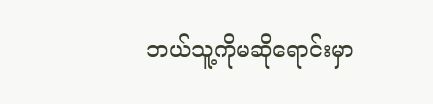ဘယ်သူ့ကိုမဆိုရောင်းမှာ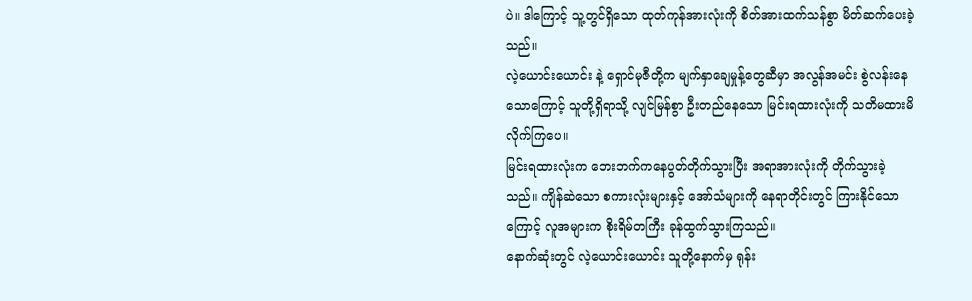ပဲ။ ဒါကြောင့် သူ့တွင်ရှိသော ထုတ်ကုန်အားလုံးကို စိတ်အားထက်သန်စွာ မိတ်ဆက်ပေးခဲ့သည်။
လဲ့ယောင်းယောင်း နဲ့ ရှောင်မုဇီတို့က မျက်နှာချေမှုန့်တွေဆီမှာ အလွန်အမင်း စွဲလန်းနေသောကြောင့် သူတို့ရှိရာသို့ လျင်မြန်စွာ ဦးတည်နေသော မြင်းရထားလုံးကို သတိမထားမိလိုက်ကြပေ။
မြင်းရထားလုံးက ဘေးဘက်ကနေပွတ်တိုက်သွားပြီး အရာအားလုံးကို တိုက်သွားခဲ့သည်။ ကျိန်ဆဲသော စကားလုံးများနှင့် အော်သံများကို နေရာတိုင်းတွင် ကြားနိုင်သောကြောင့် လူအများက စိုးရိမ်တကြီး ခုန်ထွက်သွားကြသည်။
နောက်ဆုံးတွင် လဲ့ယောင်းယောင်း သူတို့နောက်မှ ရုန်း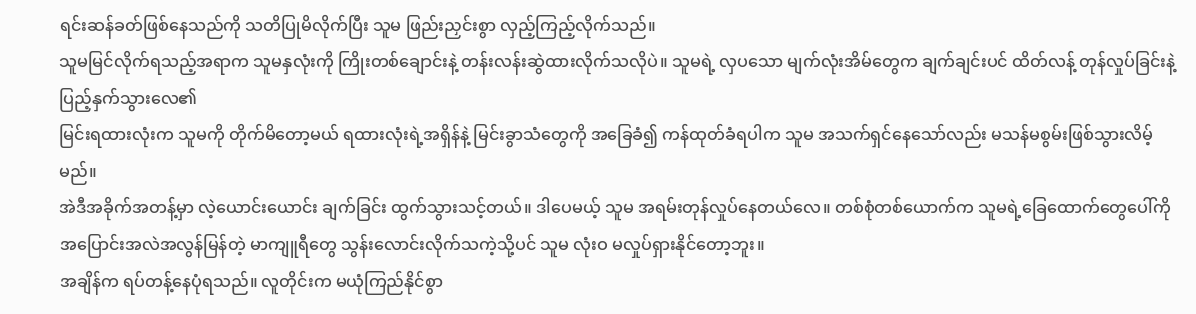ရင်းဆန်ခတ်ဖြစ်နေသည်ကို သတိပြုမိလိုက်ပြီး သူမ ဖြည်းညှင်းစွာ လှည့်ကြည့်လိုက်သည်။
သူမမြင်လိုက်ရသည့်အရာက သူမနှလုံးကို ကြိုးတစ်ချောင်းနဲ့ တန်းလန်းဆွဲထားလိုက်သလိုပဲ။ သူမရဲ့ လှပသော မျက်လုံးအိမ်တွေက ချက်ချင်းပင် ထိတ်လန့် တုန်လှုပ်ခြင်းနဲ့ပြည့်နှက်သွားလေ၏
မြင်းရထားလုံးက သူမကို တိုက်မိတော့မယ် ရထားလုံးရဲ့အရှိန်နဲ့ မြင်းခွာသံတွေကို အခြေခံ၍ ကန်ထုတ်ခံရပါက သူမ အသက်ရှင်နေသော်လည်း မသန်မစွမ်းဖြစ်သွားလိမ့်မည်။
အဲဒီအခိုက်အတန့်မှာ လဲ့ယောင်းယောင်း ချက်ခြင်း ထွက်သွားသင့်တယ်။ ဒါပေမယ့် သူမ အရမ်းတုန်လှုပ်နေတယ်လေ။ တစ်စုံတစ်ယောက်က သူမရဲ့ခြေထောက်တွေပေါ်ကို အပြောင်းအလဲအလွန်မြန်တဲ့ မာကျူရီတွေ သွန်းလောင်းလိုက်သကဲ့သို့ပင် သူမ လုံးဝ မလှုပ်ရှားနိုင်တော့ဘူး။
အချိန်က ရပ်တန့်နေပုံရသည်။ လူတိုင်းက မယုံကြည်နိုင်စွာ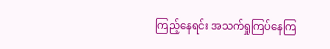ကြည့်နေရင်း အသက်ရှုကြပ်နေကြ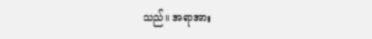သည်။ အရာအား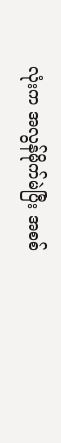လုံးက အလွန်မိုက်မဲပြီး အစစ်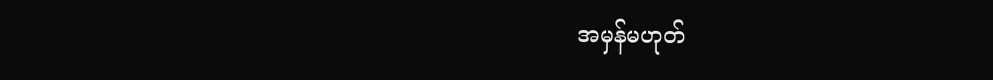အမှန်မဟုတ်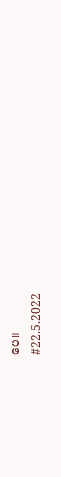ပေ။
#22.5.2022